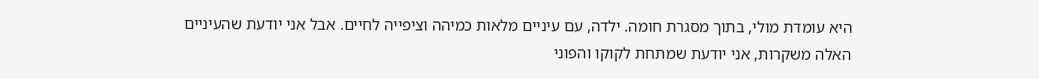היא עומדת מולי, בתוך מסגרת חומה. ילדה, עם עיניים מלאות כמיהה וציפייה לחיים. אבל אני יודעת שהעיניים האלה משקרות, אני יודעת שמתחת לקוקו והפוני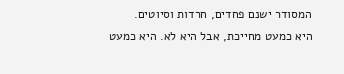המסודר ישנם פחדים, חרדות וסיוטים.
היא כמעט מחייכת, אבל היא לא. היא כמעט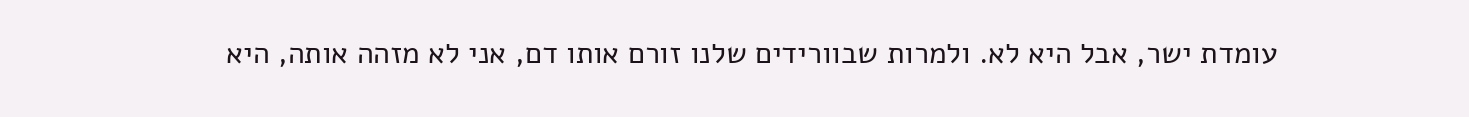עומדת ישר, אבל היא לא. ולמרות שבוורידים שלנו זורם אותו דם, אני לא מזהה אותה, היא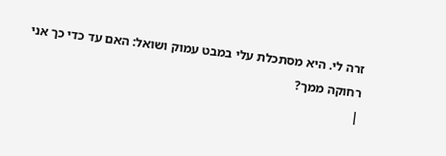זרה לי. היא מסתכלת עלי במבט עמוק ושואל: האם עד כדי כך אני רחוקה ממך?
|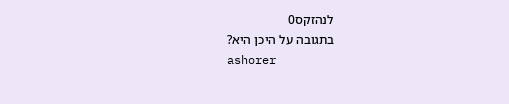לנהזקס0
בתגובה על היכן היא?
ashorer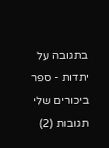בתגובה על יתדות - ספר ביכורים שלי
תגובות (2)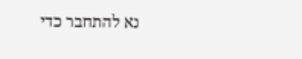נא להתחבר כדי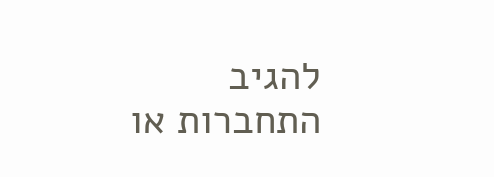להגיב
התחברות או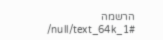הרשמה
/null/text_64k_1#